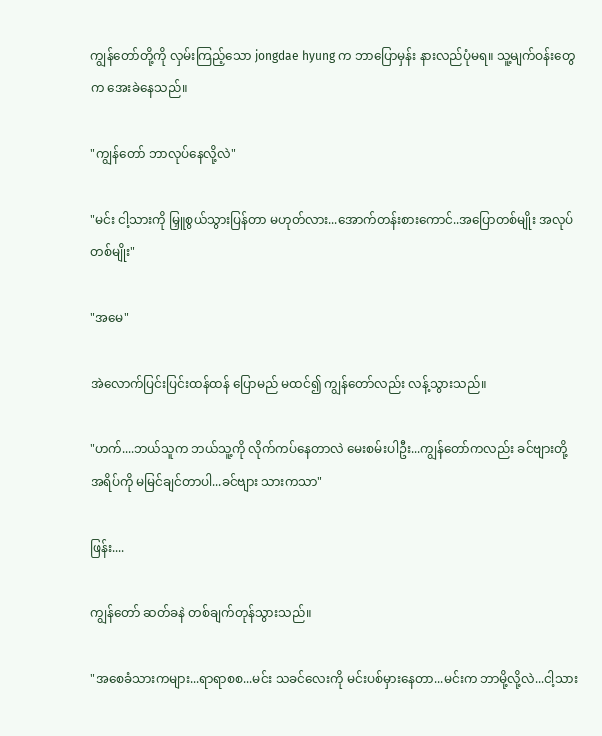ကျွန်တော်တို့ကို လှမ်းကြည့်သော jongdae hyung က ဘာပြောမှန်း နားလည်ပုံမရ။ သူ့မျက်ဝန်းတွေက အေးခဲနေသည်။

"ကျွန်တော် ဘာလုပ်နေလို့လဲ"

"မင်း ငါ့သားကို မြှူစွယ်သွားပြန်တာ မဟုတ်လား...အောက်တန်းစားကောင်..အပြောတစ်မျိုး အလုပ်တစ်မျိုး"

"အမေ"

အဲလောက်ပြင်းပြင်းထန်ထန် ပြောမည် မထင်၍ ကျွန်တော်လည်း လန့်သွားသည်။

"ဟက်....ဘယ်သူက ဘယ်သူ့ကို လိုက်ကပ်နေတာလဲ မေးစမ်းပါဦး...ကျွန်တော်ကလည်း ခင်ဗျားတို့ အရိပ်ကို မမြင်ချင်တာပါ...ခင်ဗျား သားကသာ"

ဖြန်း....

ကျွန်တော် ဆတ်ခနဲ တစ်ချက်တုန်သွားသည်။

"အစေခံသားကများ...ရာရာစစ...မင်း သခင်လေးကို မင်းပစ်မှားနေတာ...မင်းက ဘာမို့လို့လဲ...ငါ့သား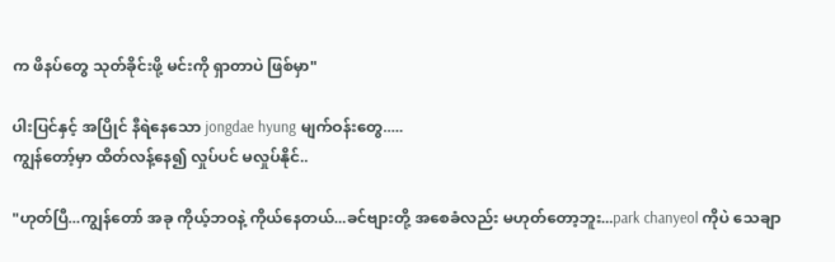က ဖိနပ်တွေ သုတ်ခိုင်းဖို့ မင်းကို ရှာတာပဲ ဖြစ်မှာ"

ပါးပြင်နှင့် အပြိုင် နီရဲနေသော jongdae hyung မျက်ဝန်းတွေ.....
ကျွန်တော့်မှာ ထိတ်လန့်နေ၍ လှုပ်ပင် မလှုပ်နိုင်..

"ဟုတ်ပြီ...ကျွန်တော် အခု ကိုယ့်ဘဝနဲ့ ကိုယ်နေတယ်...ခင်ဗျားတို့ အစေခံလည်း မဟုတ်တော့ဘူး...park chanyeol ကိုပဲ သေချာ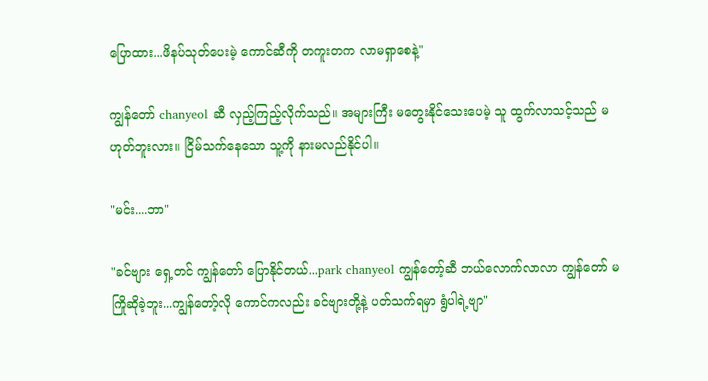ပြောထား...ဖိနပ်သုတ်ပေးမဲ့ ကောင်ဆီကို တကူးတက လာမရှာစေနဲ့"

ကျွန်တော် chanyeol ဆီ လှည့်ကြည့်လိုက်သည်။ အများကြီး မတွေးနိုင်သေးပေမဲ့ သူ ထွက်လာသင့်သည် မဟုတ်ဘူးလား။ ငြိမ်သက်နေသော သူ့ကို နားမလည်နိုင်ပါ။

"မင်း....ဘာ"

"ခင်ဗျား ရှေ့တင် ကျွန်တော် ပြောနိုင်တယ်...park chanyeol ကျွန်တော့်ဆီ ဘယ်လောက်လာလာ ကျွန်တော် မကြိုဆိုခဲ့ဘူး...ကျွန်တော့်လို ကောင်ကလည်း ခင်ဗျားတို့နဲ့ ပတ်သက်ရမှာ ရွံပါရဲ့ဗျာ"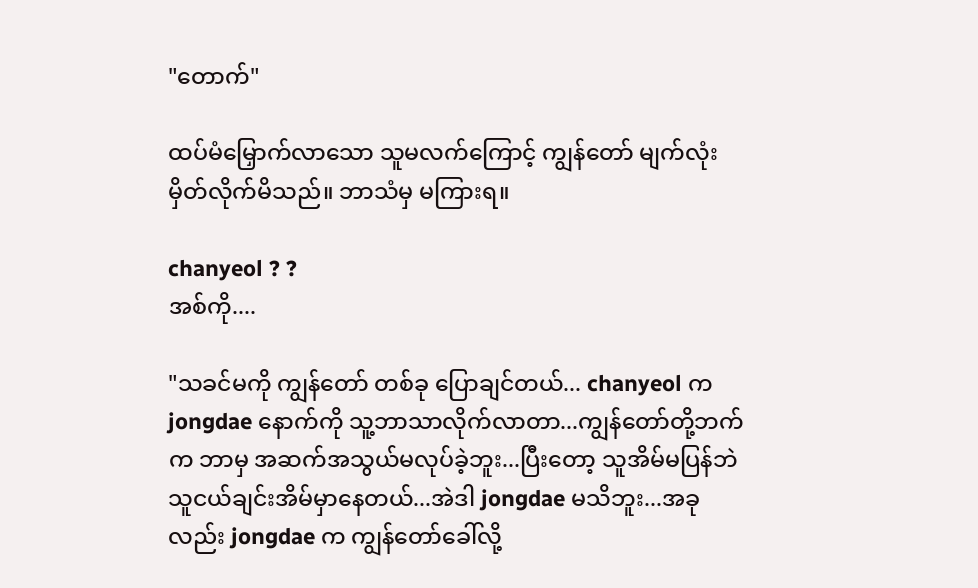"တောက်"

ထပ်မံမြှောက်လာသော သူမလက်ကြောင့် ကျွန်တော် မျက်လုံးမှိတ်လိုက်မိသည်။ ဘာသံမှ မကြားရ။

chanyeol ? ?
အစ်ကို....

"သခင်မကို ကျွန်တော် တစ်ခု ပြောချင်တယ်... chanyeol က jongdae နောက်ကို သူ့ဘာသာလိုက်လာတာ...ကျွန်တော်တို့ဘက်က ဘာမှ အဆက်အသွယ်မလုပ်ခဲ့ဘူး...ပြီးတော့ သူအိမ်မပြန်ဘဲ သူငယ်ချင်းအိမ်မှာနေတယ်...အဲဒါ jongdae မသိဘူး...အခုလည်း jongdae က ကျွန်တော်ခေါ်လို့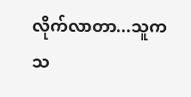လိုက်လာတာ...သူက သ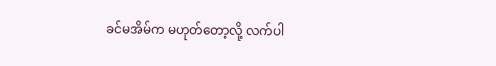ခင်မအိမ်က မဟုတ်တော့လို့ လက်ပါ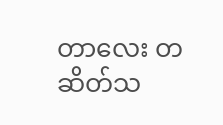တာလေး တဆိတ်သ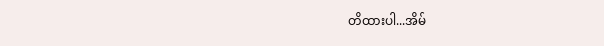တိထားပါ...အိမ်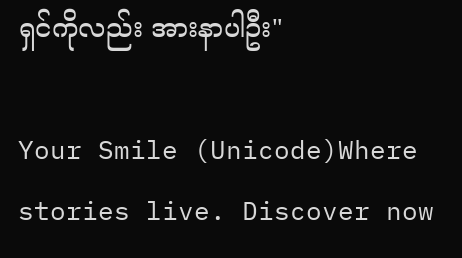ရှင်ကိုလည်း အားနာပါဦး"

Your Smile (Unicode)Where stories live. Discover now